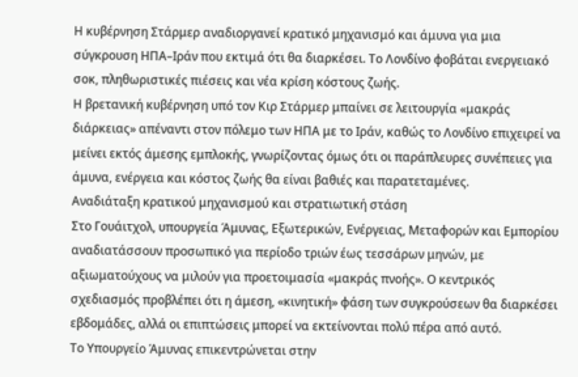Η κυβέρνηση Στάρμερ αναδιοργανεί κρατικό μηχανισμό και άμυνα για μια σύγκρουση ΗΠΑ–Ιράν που εκτιμά ότι θα διαρκέσει. Το Λονδίνο φοβάται ενεργειακό σοκ, πληθωριστικές πιέσεις και νέα κρίση κόστους ζωής.
Η βρετανική κυβέρνηση υπό τον Κιρ Στάρμερ μπαίνει σε λειτουργία «μακράς διάρκειας» απέναντι στον πόλεμο των ΗΠΑ με το Ιράν, καθώς το Λονδίνο επιχειρεί να μείνει εκτός άμεσης εμπλοκής, γνωρίζοντας όμως ότι οι παράπλευρες συνέπειες για άμυνα, ενέργεια και κόστος ζωής θα είναι βαθιές και παρατεταμένες.
Αναδιάταξη κρατικού μηχανισμού και στρατιωτική στάση
Στο Γουάιτχολ, υπουργεία Άμυνας, Εξωτερικών, Ενέργειας, Μεταφορών και Εμπορίου αναδιατάσσουν προσωπικό για περίοδο τριών έως τεσσάρων μηνών, με αξιωματούχους να μιλούν για προετοιμασία «μακράς πνοής». Ο κεντρικός σχεδιασμός προβλέπει ότι η άμεση, «κινητική» φάση των συγκρούσεων θα διαρκέσει εβδομάδες, αλλά οι επιπτώσεις μπορεί να εκτείνονται πολύ πέρα από αυτό.
Το Υπουργείο Άμυνας επικεντρώνεται στην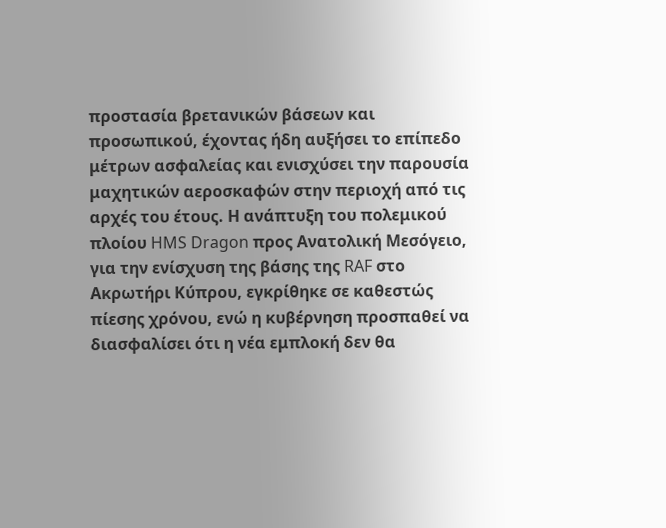προστασία βρετανικών βάσεων και προσωπικού, έχοντας ήδη αυξήσει το επίπεδο μέτρων ασφαλείας και ενισχύσει την παρουσία μαχητικών αεροσκαφών στην περιοχή από τις αρχές του έτους. Η ανάπτυξη του πολεμικού πλοίου HMS Dragon προς Ανατολική Μεσόγειο, για την ενίσχυση της βάσης της RAF στο Ακρωτήρι Κύπρου, εγκρίθηκε σε καθεστώς πίεσης χρόνου, ενώ η κυβέρνηση προσπαθεί να διασφαλίσει ότι η νέα εμπλοκή δεν θα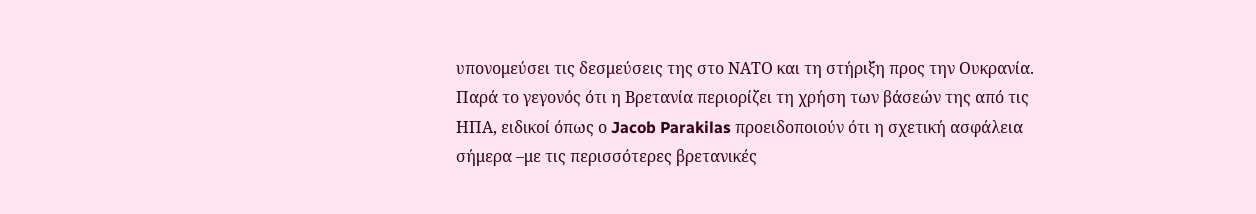υπονομεύσει τις δεσμεύσεις της στο ΝΑΤΟ και τη στήριξη προς την Ουκρανία.
Παρά το γεγονός ότι η Βρετανία περιορίζει τη χρήση των βάσεών της από τις ΗΠΑ, ειδικοί όπως ο Jacob Parakilas προειδοποιούν ότι η σχετική ασφάλεια σήμερα –με τις περισσότερες βρετανικές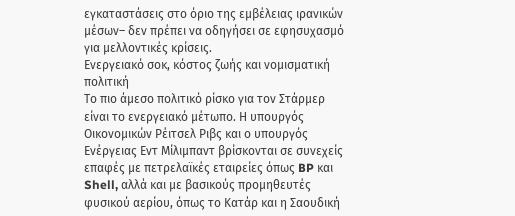εγκαταστάσεις στο όριο της εμβέλειας ιρανικών μέσων– δεν πρέπει να οδηγήσει σε εφησυχασμό για μελλοντικές κρίσεις.
Ενεργειακό σοκ, κόστος ζωής και νομισματική πολιτική
Το πιο άμεσο πολιτικό ρίσκο για τον Στάρμερ είναι το ενεργειακό μέτωπο. Η υπουργός Οικονομικών Ρέιτσελ Ριβς και ο υπουργός Ενέργειας Εντ Μίλιμπαντ βρίσκονται σε συνεχείς επαφές με πετρελαϊκές εταιρείες όπως BP και Shell, αλλά και με βασικούς προμηθευτές φυσικού αερίου, όπως το Κατάρ και η Σαουδική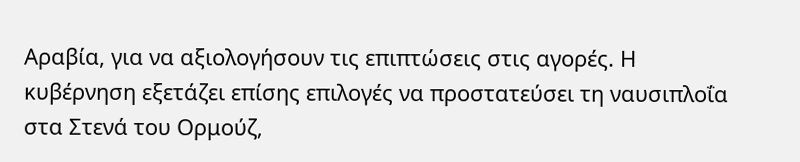Αραβία, για να αξιολογήσουν τις επιπτώσεις στις αγορές. Η κυβέρνηση εξετάζει επίσης επιλογές να προστατεύσει τη ναυσιπλοΐα στα Στενά του Ορμούζ,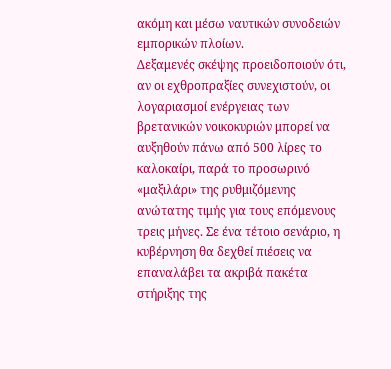ακόμη και μέσω ναυτικών συνοδειών εμπορικών πλοίων.
Δεξαμενές σκέψης προειδοποιούν ότι, αν οι εχθροπραξίες συνεχιστούν, οι λογαριασμοί ενέργειας των βρετανικών νοικοκυριών μπορεί να αυξηθούν πάνω από 500 λίρες το καλοκαίρι, παρά το προσωρινό «μαξιλάρι» της ρυθμιζόμενης ανώτατης τιμής για τους επόμενους τρεις μήνες. Σε ένα τέτοιο σενάριο, η κυβέρνηση θα δεχθεί πιέσεις να επαναλάβει τα ακριβά πακέτα στήριξης της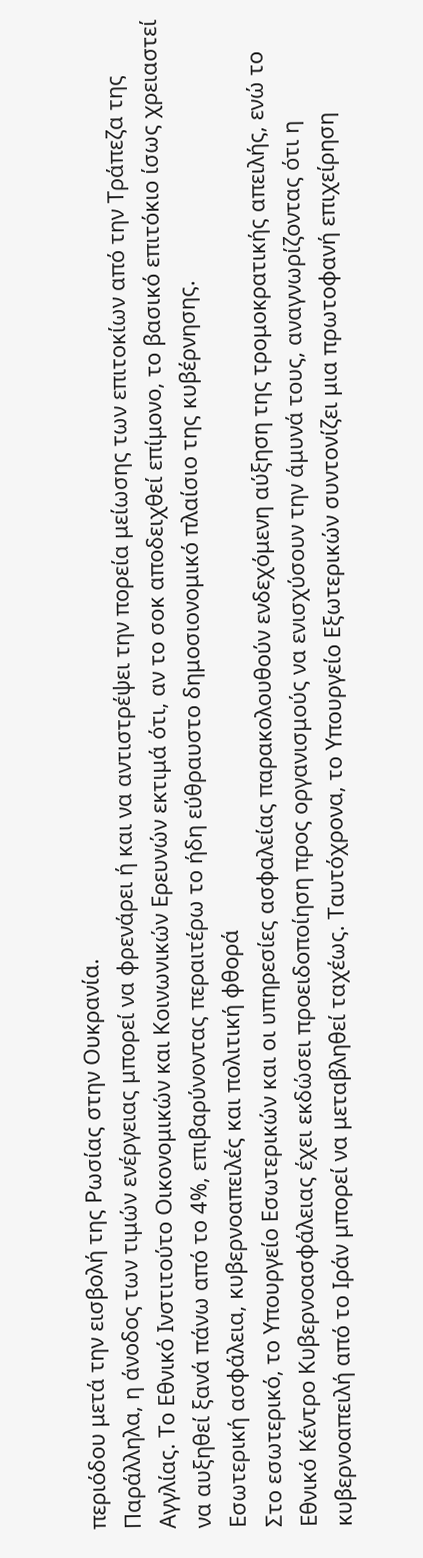περιόδου μετά την εισβολή της Ρωσίας στην Ουκρανία.
Παράλληλα, η άνοδος των τιμών ενέργειας μπορεί να φρενάρει ή και να αντιστρέψει την πορεία μείωσης των επιτοκίων από την Τράπεζα της Αγγλίας. Το Εθνικό Ινστιτούτο Οικονομικών και Κοινωνικών Ερευνών εκτιμά ότι, αν το σοκ αποδειχθεί επίμονο, το βασικό επιτόκιο ίσως χρειαστεί να αυξηθεί ξανά πάνω από το 4%, επιβαρύνοντας περαιτέρω το ήδη εύθραυστο δημοσιονομικό πλαίσιο της κυβέρνησης.
Εσωτερική ασφάλεια, κυβερνοαπειλές και πολιτική φθορά
Στο εσωτερικό, το Υπουργείο Εσωτερικών και οι υπηρεσίες ασφαλείας παρακολουθούν ενδεχόμενη αύξηση της τρομοκρατικής απειλής, ενώ το Εθνικό Κέντρο Κυβερνοασφάλειας έχει εκδώσει προειδοποίηση προς οργανισμούς να ενισχύσουν την άμυνά τους, αναγνωρίζοντας ότι η κυβερνοαπειλή από το Ιράν μπορεί να μεταβληθεί ταχέως. Ταυτόχρονα, το Υπουργείο Εξωτερικών συντονίζει μια πρωτοφανή επιχείρηση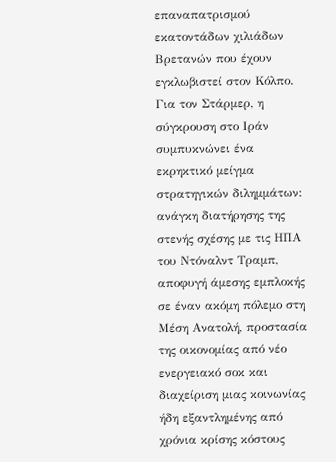επαναπατρισμού εκατοντάδων χιλιάδων Βρετανών που έχουν εγκλωβιστεί στον Κόλπο.
Για τον Στάρμερ, η σύγκρουση στο Ιράν συμπυκνώνει ένα εκρηκτικό μείγμα στρατηγικών διλημμάτων: ανάγκη διατήρησης της στενής σχέσης με τις ΗΠΑ του Ντόναλντ Τραμπ, αποφυγή άμεσης εμπλοκής σε έναν ακόμη πόλεμο στη Μέση Ανατολή, προστασία της οικονομίας από νέο ενεργειακό σοκ και διαχείριση μιας κοινωνίας ήδη εξαντλημένης από χρόνια κρίσης κόστους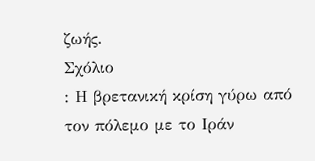ζωής.
Σχόλιο
: Η βρετανική κρίση γύρω από τον πόλεμο με το Ιράν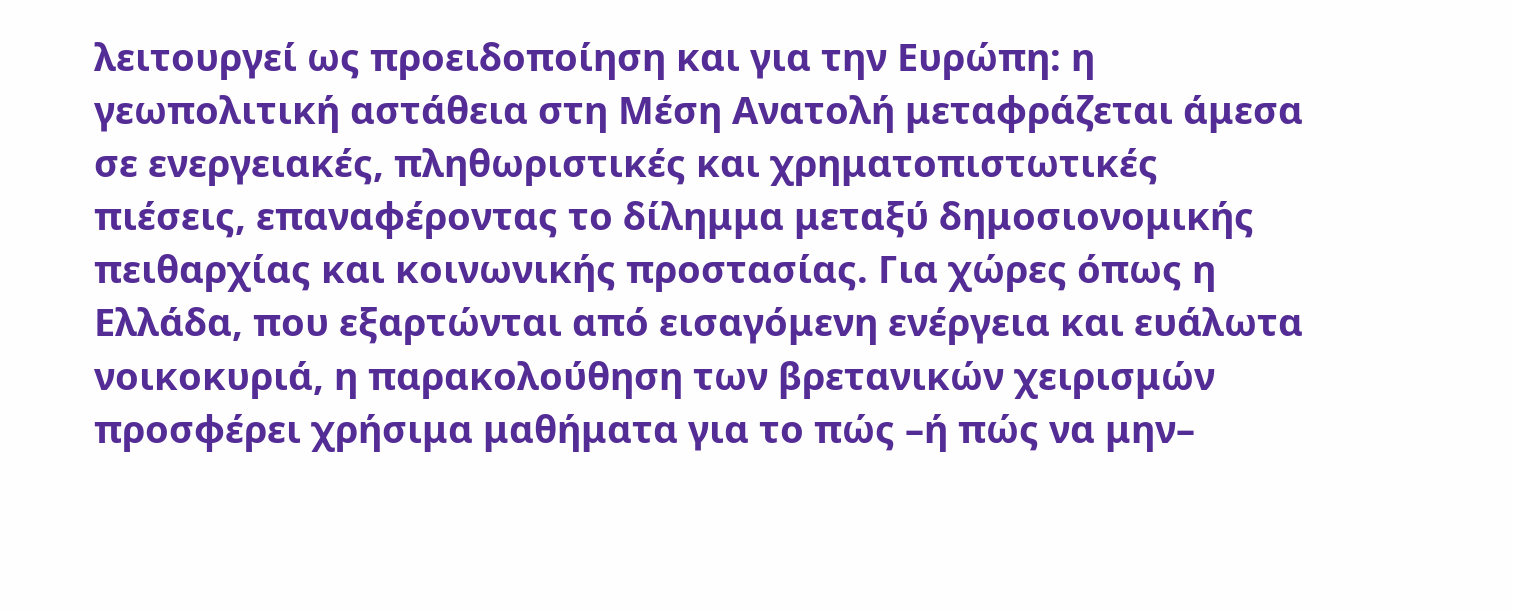λειτουργεί ως προειδοποίηση και για την Ευρώπη: η γεωπολιτική αστάθεια στη Μέση Ανατολή μεταφράζεται άμεσα σε ενεργειακές, πληθωριστικές και χρηματοπιστωτικές πιέσεις, επαναφέροντας το δίλημμα μεταξύ δημοσιονομικής πειθαρχίας και κοινωνικής προστασίας. Για χώρες όπως η Ελλάδα, που εξαρτώνται από εισαγόμενη ενέργεια και ευάλωτα νοικοκυριά, η παρακολούθηση των βρετανικών χειρισμών προσφέρει χρήσιμα μαθήματα για το πώς –ή πώς να μην–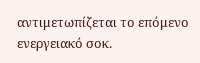αντιμετωπίζεται το επόμενο ενεργειακό σοκ.